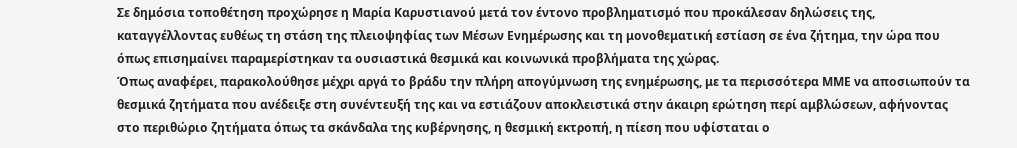Σε δημόσια τοποθέτηση προχώρησε η Μαρία Καρυστιανού μετά τον έντονο προβληματισμό που προκάλεσαν δηλώσεις της, καταγγέλλοντας ευθέως τη στάση της πλειοψηφίας των Μέσων Ενημέρωσης και τη μονοθεματική εστίαση σε ένα ζήτημα, την ώρα που όπως επισημαίνει παραμερίστηκαν τα ουσιαστικά θεσμικά και κοινωνικά προβλήματα της χώρας.
Όπως αναφέρει, παρακολούθησε μέχρι αργά το βράδυ την πλήρη απογύμνωση της ενημέρωσης, με τα περισσότερα ΜΜΕ να αποσιωπούν τα θεσμικά ζητήματα που ανέδειξε στη συνέντευξή της και να εστιάζουν αποκλειστικά στην άκαιρη ερώτηση περί αμβλώσεων, αφήνοντας στο περιθώριο ζητήματα όπως τα σκάνδαλα της κυβέρνησης, η θεσμική εκτροπή, η πίεση που υφίσταται ο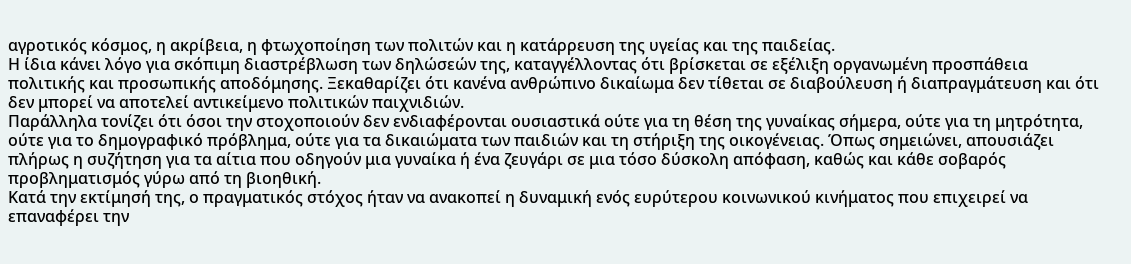αγροτικός κόσμος, η ακρίβεια, η φτωχοποίηση των πολιτών και η κατάρρευση της υγείας και της παιδείας.
Η ίδια κάνει λόγο για σκόπιμη διαστρέβλωση των δηλώσεών της, καταγγέλλοντας ότι βρίσκεται σε εξέλιξη οργανωμένη προσπάθεια πολιτικής και προσωπικής αποδόμησης. Ξεκαθαρίζει ότι κανένα ανθρώπινο δικαίωμα δεν τίθεται σε διαβούλευση ή διαπραγμάτευση και ότι δεν μπορεί να αποτελεί αντικείμενο πολιτικών παιχνιδιών.
Παράλληλα τονίζει ότι όσοι την στοχοποιούν δεν ενδιαφέρονται ουσιαστικά ούτε για τη θέση της γυναίκας σήμερα, ούτε για τη μητρότητα, ούτε για το δημογραφικό πρόβλημα, ούτε για τα δικαιώματα των παιδιών και τη στήριξη της οικογένειας. Όπως σημειώνει, απουσιάζει πλήρως η συζήτηση για τα αίτια που οδηγούν μια γυναίκα ή ένα ζευγάρι σε μια τόσο δύσκολη απόφαση, καθώς και κάθε σοβαρός προβληματισμός γύρω από τη βιοηθική.
Κατά την εκτίμησή της, ο πραγματικός στόχος ήταν να ανακοπεί η δυναμική ενός ευρύτερου κοινωνικού κινήματος που επιχειρεί να επαναφέρει την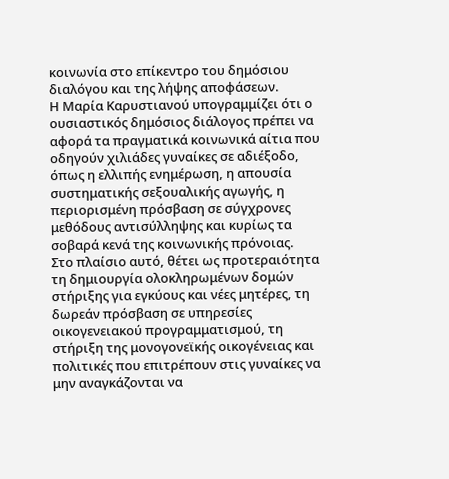κοινωνία στο επίκεντρο του δημόσιου διαλόγου και της λήψης αποφάσεων.
Η Μαρία Καρυστιανού υπογραμμίζει ότι ο ουσιαστικός δημόσιος διάλογος πρέπει να αφορά τα πραγματικά κοινωνικά αίτια που οδηγούν χιλιάδες γυναίκες σε αδιέξοδο, όπως η ελλιπής ενημέρωση, η απουσία συστηματικής σεξουαλικής αγωγής, η περιορισμένη πρόσβαση σε σύγχρονες μεθόδους αντισύλληψης και κυρίως τα σοβαρά κενά της κοινωνικής πρόνοιας.
Στο πλαίσιο αυτό, θέτει ως προτεραιότητα τη δημιουργία ολοκληρωμένων δομών στήριξης για εγκύους και νέες μητέρες, τη δωρεάν πρόσβαση σε υπηρεσίες οικογενειακού προγραμματισμού, τη στήριξη της μονογονεϊκής οικογένειας και πολιτικές που επιτρέπουν στις γυναίκες να μην αναγκάζονται να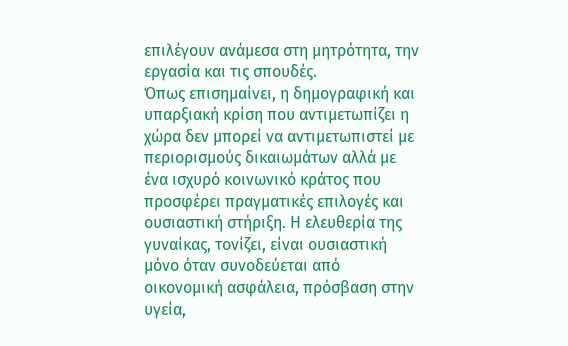επιλέγουν ανάμεσα στη μητρότητα, την εργασία και τις σπουδές.
Όπως επισημαίνει, η δημογραφική και υπαρξιακή κρίση που αντιμετωπίζει η χώρα δεν μπορεί να αντιμετωπιστεί με περιορισμούς δικαιωμάτων αλλά με ένα ισχυρό κοινωνικό κράτος που προσφέρει πραγματικές επιλογές και ουσιαστική στήριξη. Η ελευθερία της γυναίκας, τονίζει, είναι ουσιαστική μόνο όταν συνοδεύεται από οικονομική ασφάλεια, πρόσβαση στην υγεία,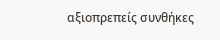αξιοπρεπείς συνθήκες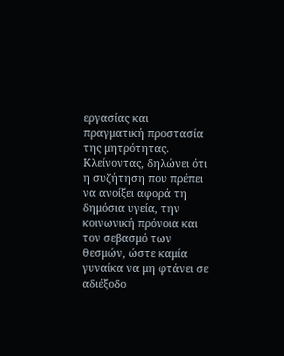εργασίας και πραγματική προστασία της μητρότητας.
Κλείνοντας, δηλώνει ότι η συζήτηση που πρέπει να ανοίξει αφορά τη δημόσια υγεία, την κοινωνική πρόνοια και τον σεβασμό των θεσμών, ώστε καμία γυναίκα να μη φτάνει σε αδιέξοδο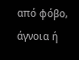από φόβο, άγνοια ή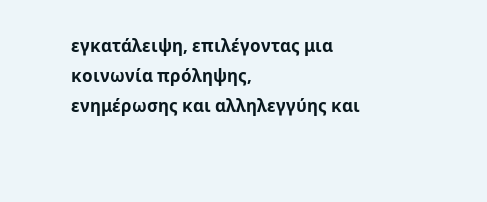εγκατάλειψη, επιλέγοντας μια κοινωνία πρόληψης, ενημέρωσης και αλληλεγγύης και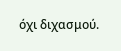όχι διχασμού.